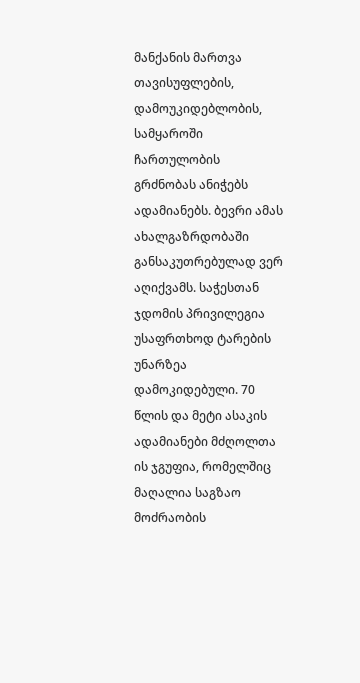მანქანის მართვა თავისუფლების, დამოუკიდებლობის, სამყაროში ჩართულობის გრძნობას ანიჭებს ადამიანებს. ბევრი ამას ახალგაზრდობაში განსაკუთრებულად ვერ აღიქვამს. საჭესთან ჯდომის პრივილეგია უსაფრთხოდ ტარების უნარზეა დამოკიდებული. 70 წლის და მეტი ასაკის ადამიანები მძღოლთა ის ჯგუფია, რომელშიც მაღალია საგზაო მოძრაობის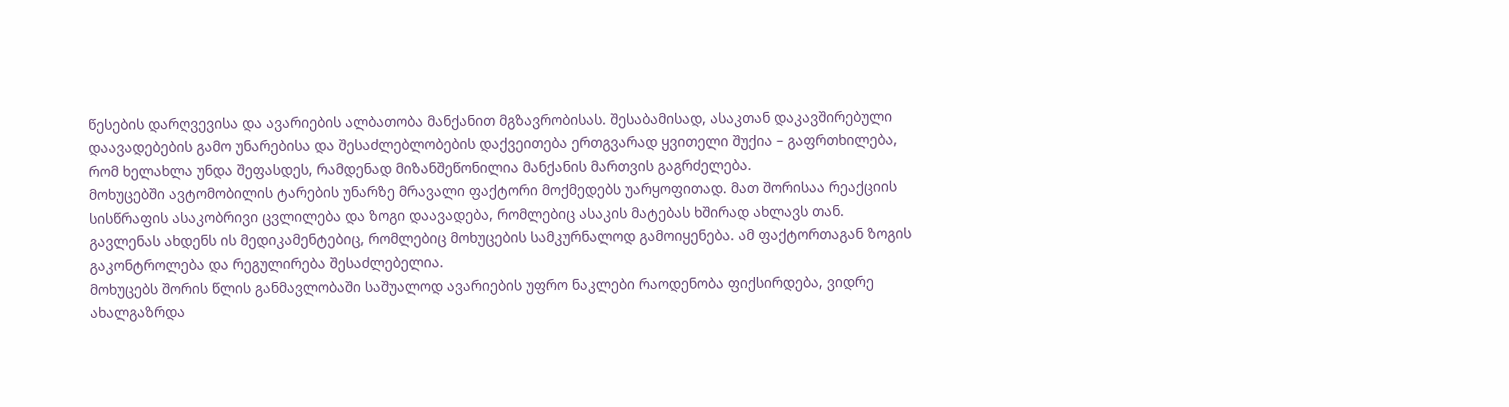წესების დარღვევისა და ავარიების ალბათობა მანქანით მგზავრობისას. შესაბამისად, ასაკთან დაკავშირებული დაავადებების გამო უნარებისა და შესაძლებლობების დაქვეითება ერთგვარად ყვითელი შუქია – გაფრთხილება, რომ ხელახლა უნდა შეფასდეს, რამდენად მიზანშეწონილია მანქანის მართვის გაგრძელება.
მოხუცებში ავტომობილის ტარების უნარზე მრავალი ფაქტორი მოქმედებს უარყოფითად. მათ შორისაა რეაქციის სისწრაფის ასაკობრივი ცვლილება და ზოგი დაავადება, რომლებიც ასაკის მატებას ხშირად ახლავს თან. გავლენას ახდენს ის მედიკამენტებიც, რომლებიც მოხუცების სამკურნალოდ გამოიყენება. ამ ფაქტორთაგან ზოგის გაკონტროლება და რეგულირება შესაძლებელია.
მოხუცებს შორის წლის განმავლობაში საშუალოდ ავარიების უფრო ნაკლები რაოდენობა ფიქსირდება, ვიდრე ახალგაზრდა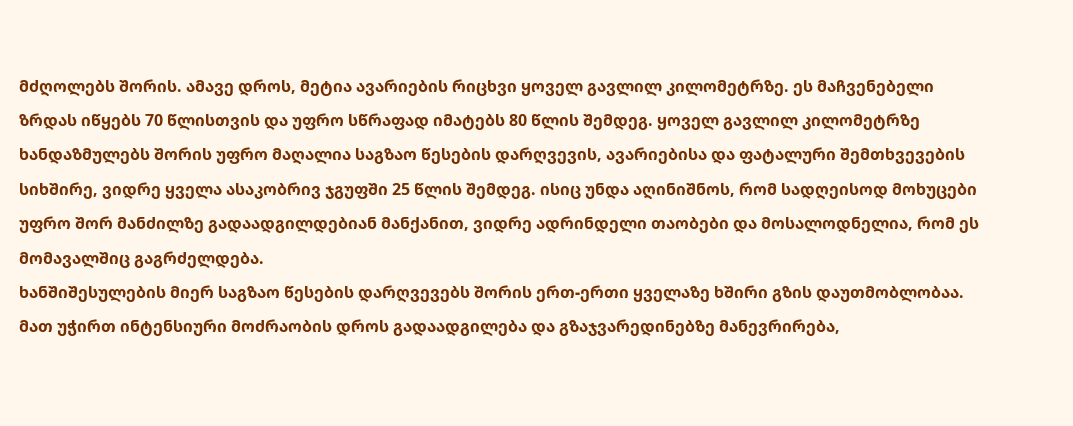მძღოლებს შორის. ამავე დროს, მეტია ავარიების რიცხვი ყოველ გავლილ კილომეტრზე. ეს მაჩვენებელი ზრდას იწყებს 70 წლისთვის და უფრო სწრაფად იმატებს 80 წლის შემდეგ. ყოველ გავლილ კილომეტრზე ხანდაზმულებს შორის უფრო მაღალია საგზაო წესების დარღვევის, ავარიებისა და ფატალური შემთხვევების სიხშირე, ვიდრე ყველა ასაკობრივ ჯგუფში 25 წლის შემდეგ. ისიც უნდა აღინიშნოს, რომ სადღეისოდ მოხუცები უფრო შორ მანძილზე გადაადგილდებიან მანქანით, ვიდრე ადრინდელი თაობები და მოსალოდნელია, რომ ეს მომავალშიც გაგრძელდება.
ხანშიშესულების მიერ საგზაო წესების დარღვევებს შორის ერთ-ერთი ყველაზე ხშირი გზის დაუთმობლობაა. მათ უჭირთ ინტენსიური მოძრაობის დროს გადაადგილება და გზაჯვარედინებზე მანევრირება,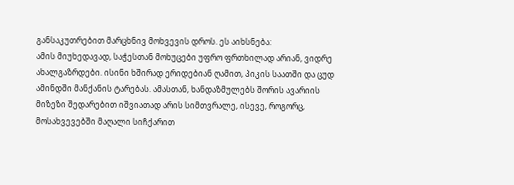განსაკუთრებით მარცხნივ მოხვევის დროს. ეს აიხსნება:
ამის მიუხედავად, საჭესთან მოხუცები უფრო ფრთხილად არიან, ვიდრე ახალგაზრდები. ისინი ხშირად ერიდებიან ღამით, პიკის საათში და ცუდ ამინდში მანქანის ტარებას. ამასთან, ხანდაზმულებს შორის ავარიის მიზეზი შედარებით იშვიათად არის სიმთვრალე, ისევე, როგორც, მოსახვევებში მაღალი სიჩქარით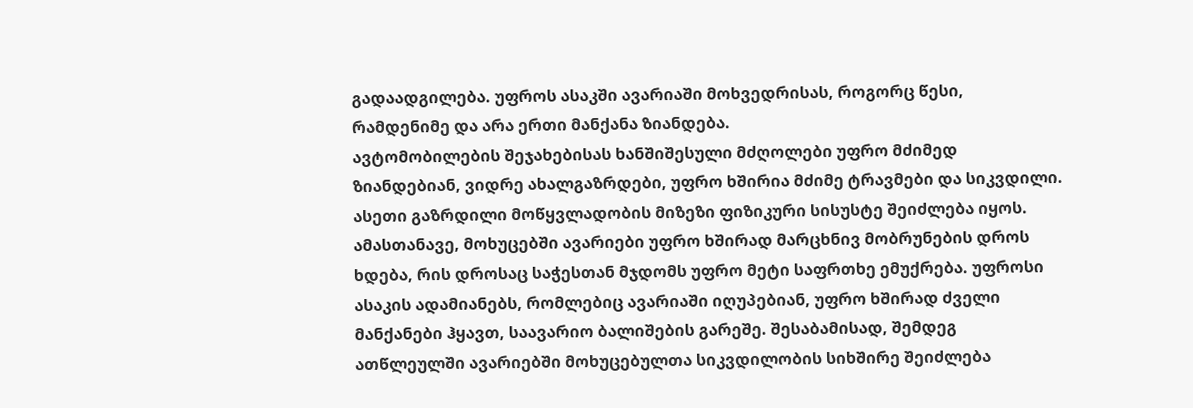გადაადგილება. უფროს ასაკში ავარიაში მოხვედრისას, როგორც წესი, რამდენიმე და არა ერთი მანქანა ზიანდება.
ავტომობილების შეჯახებისას ხანშიშესული მძღოლები უფრო მძიმედ ზიანდებიან, ვიდრე ახალგაზრდები, უფრო ხშირია მძიმე ტრავმები და სიკვდილი. ასეთი გაზრდილი მოწყვლადობის მიზეზი ფიზიკური სისუსტე შეიძლება იყოს. ამასთანავე, მოხუცებში ავარიები უფრო ხშირად მარცხნივ მობრუნების დროს ხდება, რის დროსაც საჭესთან მჯდომს უფრო მეტი საფრთხე ემუქრება. უფროსი ასაკის ადამიანებს, რომლებიც ავარიაში იღუპებიან, უფრო ხშირად ძველი მანქანები ჰყავთ, საავარიო ბალიშების გარეშე. შესაბამისად, შემდეგ ათწლეულში ავარიებში მოხუცებულთა სიკვდილობის სიხშირე შეიძლება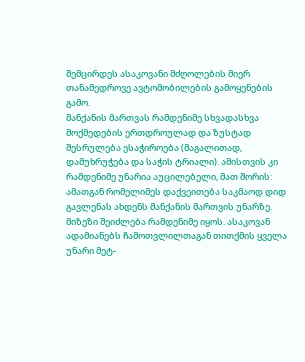შემცირდეს ასაკოვანი მძღოლების მიერ თანამედროვე ავტომობილების გამოყენების გამო.
მანქანის მართვას რამდენიმე სხვადასხვა მოქმედების ერთდროულად და ზუსტად შესრულება ესაჭიროება (მაგალითად, დამუხრუჭება და საჭის ტრიალი). ამისთვის კი რამდენიმე უნარია აუცილებელი, მათ შორის:
ამათგან რომელიმეს დაქვეითება საკმაოდ დიდ გავლენას ახდენს მანქანის მართვის უნარზე. მიზეზი შეიძლება რამდენიმე იყოს. ასაკოვან ადამიანებს ჩამოთვლილთაგან თითქმის ყველა უნარი მეტ-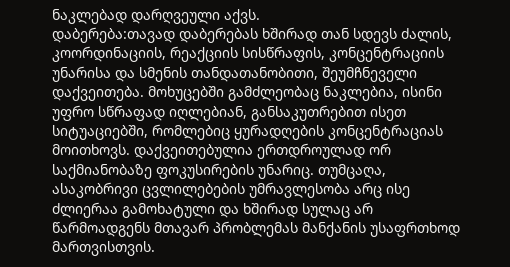ნაკლებად დარღვეული აქვს.
დაბერება:თავად დაბერებას ხშირად თან სდევს ძალის, კოორდინაციის, რეაქციის სისწრაფის, კონცენტრაციის უნარისა და სმენის თანდათანობითი, შეუმჩნეველი დაქვეითება. მოხუცებში გამძლეობაც ნაკლებია, ისინი უფრო სწრაფად იღლებიან, განსაკუთრებით ისეთ სიტუაციებში, რომლებიც ყურადღების კონცენტრაციას მოითხოვს. დაქვეითებულია ერთდროულად ორ საქმიანობაზე ფოკუსირების უნარიც. თუმცაღა, ასაკობრივი ცვლილებების უმრავლესობა არც ისე ძლიერაა გამოხატული და ხშირად სულაც არ წარმოადგენს მთავარ პრობლემას მანქანის უსაფრთხოდ მართვისთვის.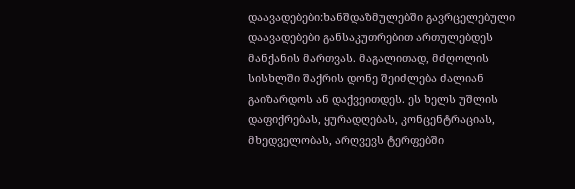დაავადებები:ხანშდაზმულებში გავრცელებული დაავადებები განსაკუთრებით ართულებდეს მანქანის მართვას. მაგალითად, მძღოლის სისხლში შაქრის დონე შეიძლება ძალიან გაიზარდოს ან დაქვეითდეს. ეს ხელს უშლის დაფიქრებას, ყურადღებას, კონცენტრაციას, მხედველობას, არღვევს ტერფებში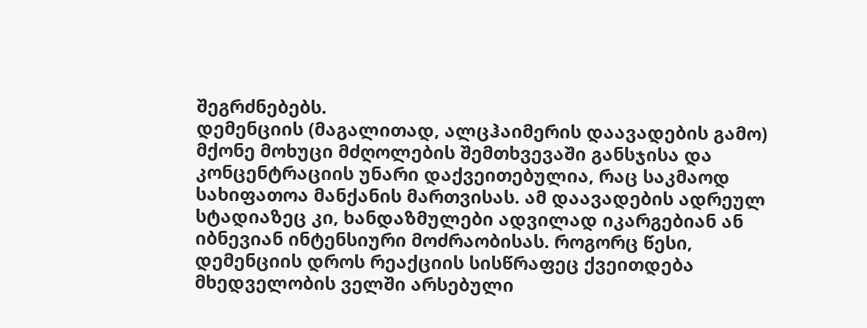შეგრძნებებს.
დემენციის (მაგალითად, ალცჰაიმერის დაავადების გამო) მქონე მოხუცი მძღოლების შემთხვევაში განსჯისა და კონცენტრაციის უნარი დაქვეითებულია, რაც საკმაოდ სახიფათოა მანქანის მართვისას. ამ დაავადების ადრეულ სტადიაზეც კი, ხანდაზმულები ადვილად იკარგებიან ან იბნევიან ინტენსიური მოძრაობისას. როგორც წესი, დემენციის დროს რეაქციის სისწრაფეც ქვეითდება მხედველობის ველში არსებული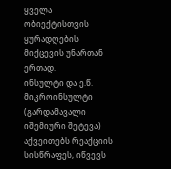ყველა ობიექტისთვის ყურადღების მიქცევის უნართან ერთად.
ინსულტი და ე.წ. მიკროინსულტი (გარდამავალი იშემიური შეტევა) აქვეითებს რეაქციის სისწრაფეს, იწვევს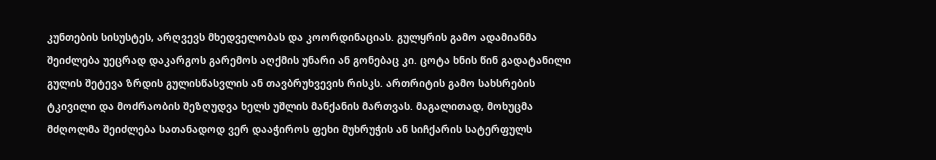კუნთების სისუსტეს, არღვევს მხედველობას და კოორდინაციას. გულყრის გამო ადამიანმა შეიძლება უეცრად დაკარგოს გარემოს აღქმის უნარი ან გონებაც კი. ცოტა ხნის წინ გადატანილი გულის შეტევა ზრდის გულისწასვლის ან თავბრუხვევის რისკს. ართრიტის გამო სახსრების ტკივილი და მოძრაობის შეზღუდვა ხელს უშლის მანქანის მართვას. მაგალითად, მოხუცმა მძღოლმა შეიძლება სათანადოდ ვერ დააჭიროს ფეხი მუხრუჭის ან სიჩქარის სატერფულს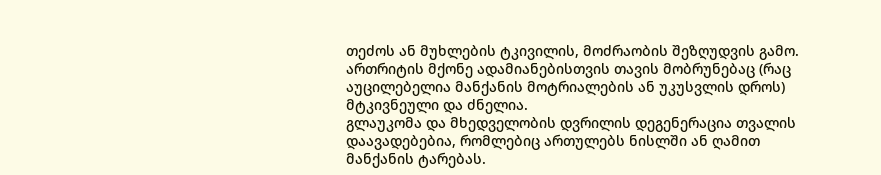თეძოს ან მუხლების ტკივილის, მოძრაობის შეზღუდვის გამო. ართრიტის მქონე ადამიანებისთვის თავის მობრუნებაც (რაც აუცილებელია მანქანის მოტრიალების ან უკუსვლის დროს) მტკივნეული და ძნელია.
გლაუკომა და მხედველობის დვრილის დეგენერაცია თვალის დაავადებებია, რომლებიც ართულებს ნისლში ან ღამით მანქანის ტარებას.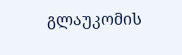გლაუკომის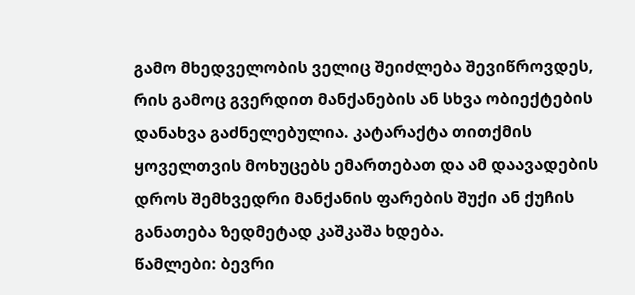გამო მხედველობის ველიც შეიძლება შევიწროვდეს, რის გამოც გვერდით მანქანების ან სხვა ობიექტების დანახვა გაძნელებულია. კატარაქტა თითქმის ყოველთვის მოხუცებს ემართებათ და ამ დაავადების დროს შემხვედრი მანქანის ფარების შუქი ან ქუჩის განათება ზედმეტად კაშკაშა ხდება.
წამლები: ბევრი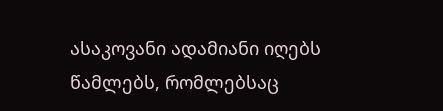ასაკოვანი ადამიანი იღებს წამლებს, რომლებსაც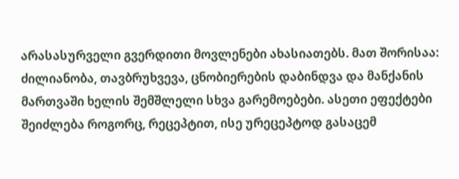არასასურველი გვერდითი მოვლენები ახასიათებს. მათ შორისაა: ძილიანობა, თავბრუხვევა, ცნობიერების დაბინდვა და მანქანის მართვაში ხელის შემშლელი სხვა გარემოებები. ასეთი ეფექტები შეიძლება როგორც, რეცეპტით, ისე ურეცეპტოდ გასაცემ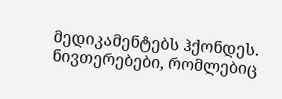მედიკამენტებს ჰქონდეს. ნივთერებები, რომლებიც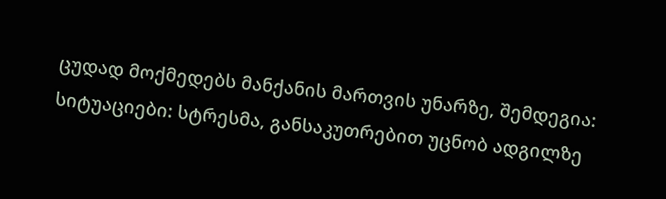ცუდად მოქმედებს მანქანის მართვის უნარზე, შემდეგია:
სიტუაციები: სტრესმა, განსაკუთრებით უცნობ ადგილზე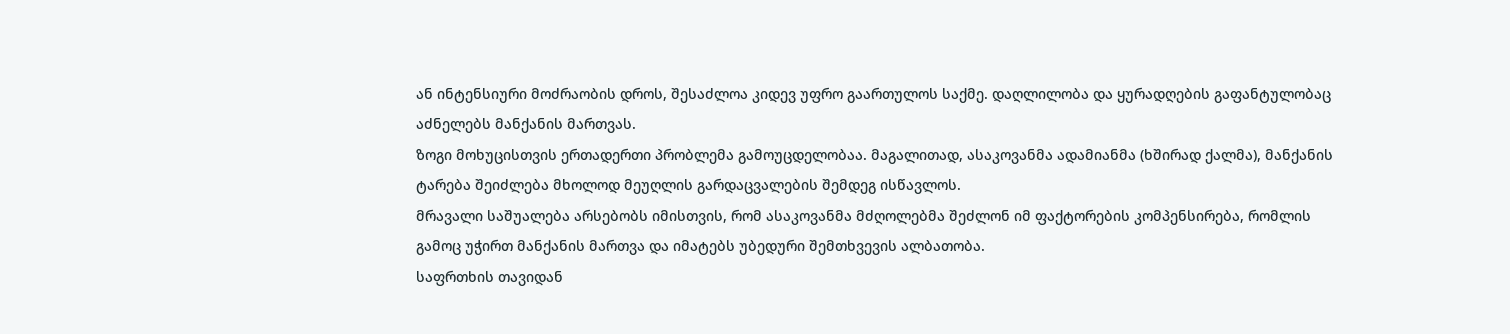ან ინტენსიური მოძრაობის დროს, შესაძლოა კიდევ უფრო გაართულოს საქმე. დაღლილობა და ყურადღების გაფანტულობაც აძნელებს მანქანის მართვას.
ზოგი მოხუცისთვის ერთადერთი პრობლემა გამოუცდელობაა. მაგალითად, ასაკოვანმა ადამიანმა (ხშირად ქალმა), მანქანის ტარება შეიძლება მხოლოდ მეუღლის გარდაცვალების შემდეგ ისწავლოს.
მრავალი საშუალება არსებობს იმისთვის, რომ ასაკოვანმა მძღოლებმა შეძლონ იმ ფაქტორების კომპენსირება, რომლის გამოც უჭირთ მანქანის მართვა და იმატებს უბედური შემთხვევის ალბათობა.
საფრთხის თავიდან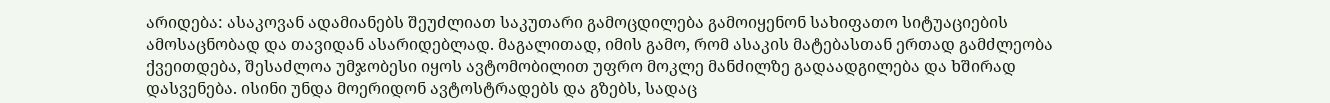არიდება: ასაკოვან ადამიანებს შეუძლიათ საკუთარი გამოცდილება გამოიყენონ სახიფათო სიტუაციების ამოსაცნობად და თავიდან ასარიდებლად. მაგალითად, იმის გამო, რომ ასაკის მატებასთან ერთად გამძლეობა ქვეითდება, შესაძლოა უმჯობესი იყოს ავტომობილით უფრო მოკლე მანძილზე გადაადგილება და ხშირად დასვენება. ისინი უნდა მოერიდონ ავტოსტრადებს და გზებს, სადაც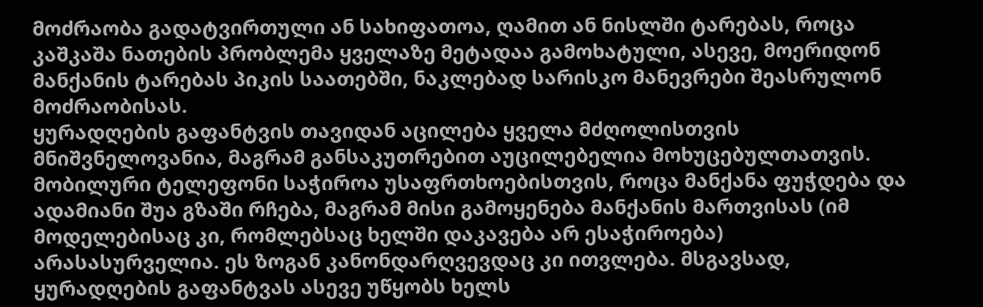მოძრაობა გადატვირთული ან სახიფათოა, ღამით ან ნისლში ტარებას, როცა კაშკაშა ნათების პრობლემა ყველაზე მეტადაა გამოხატული, ასევე, მოერიდონ მანქანის ტარებას პიკის საათებში, ნაკლებად სარისკო მანევრები შეასრულონ მოძრაობისას.
ყურადღების გაფანტვის თავიდან აცილება ყველა მძღოლისთვის მნიშვნელოვანია, მაგრამ განსაკუთრებით აუცილებელია მოხუცებულთათვის. მობილური ტელეფონი საჭიროა უსაფრთხოებისთვის, როცა მანქანა ფუჭდება და ადამიანი შუა გზაში რჩება, მაგრამ მისი გამოყენება მანქანის მართვისას (იმ მოდელებისაც კი, რომლებსაც ხელში დაკავება არ ესაჭიროება) არასასურველია. ეს ზოგან კანონდარღვევდაც კი ითვლება. მსგავსად, ყურადღების გაფანტვას ასევე უწყობს ხელს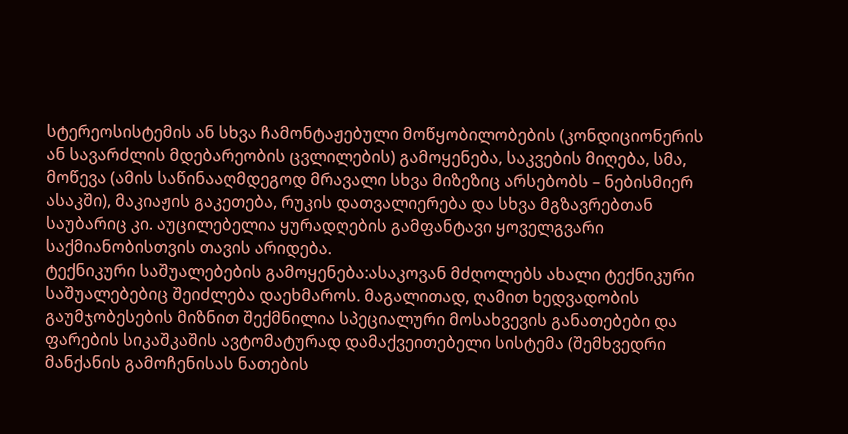სტერეოსისტემის ან სხვა ჩამონტაჟებული მოწყობილობების (კონდიციონერის ან სავარძლის მდებარეობის ცვლილების) გამოყენება, საკვების მიღება, სმა, მოწევა (ამის საწინააღმდეგოდ მრავალი სხვა მიზეზიც არსებობს – ნებისმიერ ასაკში), მაკიაჟის გაკეთება, რუკის დათვალიერება და სხვა მგზავრებთან საუბარიც კი. აუცილებელია ყურადღების გამფანტავი ყოველგვარი საქმიანობისთვის თავის არიდება.
ტექნიკური საშუალებების გამოყენება:ასაკოვან მძღოლებს ახალი ტექნიკური საშუალებებიც შეიძლება დაეხმაროს. მაგალითად, ღამით ხედვადობის გაუმჯობესების მიზნით შექმნილია სპეციალური მოსახვევის განათებები და ფარების სიკაშკაშის ავტომატურად დამაქვეითებელი სისტემა (შემხვედრი მანქანის გამოჩენისას ნათების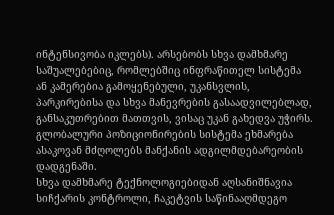ინტენსივობა იკლებს). არსებობს სხვა დამხმარე საშუალებებიც, რომლებშიც ინფრაწითელ სისტემა ან კამერებია გამოყენებული, უკანსვლის, პარკირებისა და სხვა მანევრების გასაადვილებლად, განსაკუთრებით მათთვის, ვისაც უკან გახედვა უჭირს. გლობალური პოზიციონირების სისტემა ეხმარება ასაკოვან მძღოლებს მანქანის ადგილმდებარეობის დადგენაში.
სხვა დამხმარე ტექნოლოგიებიდან აღსანიშნავია სიჩქარის კონტროლი, ჩაკეტვის საწინააღმდეგო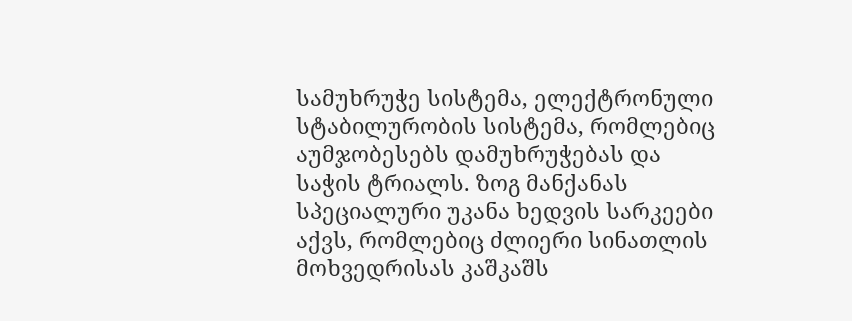სამუხრუჭე სისტემა, ელექტრონული სტაბილურობის სისტემა, რომლებიც აუმჯობესებს დამუხრუჭებას და საჭის ტრიალს. ზოგ მანქანას სპეციალური უკანა ხედვის სარკეები აქვს, რომლებიც ძლიერი სინათლის მოხვედრისას კაშკაშს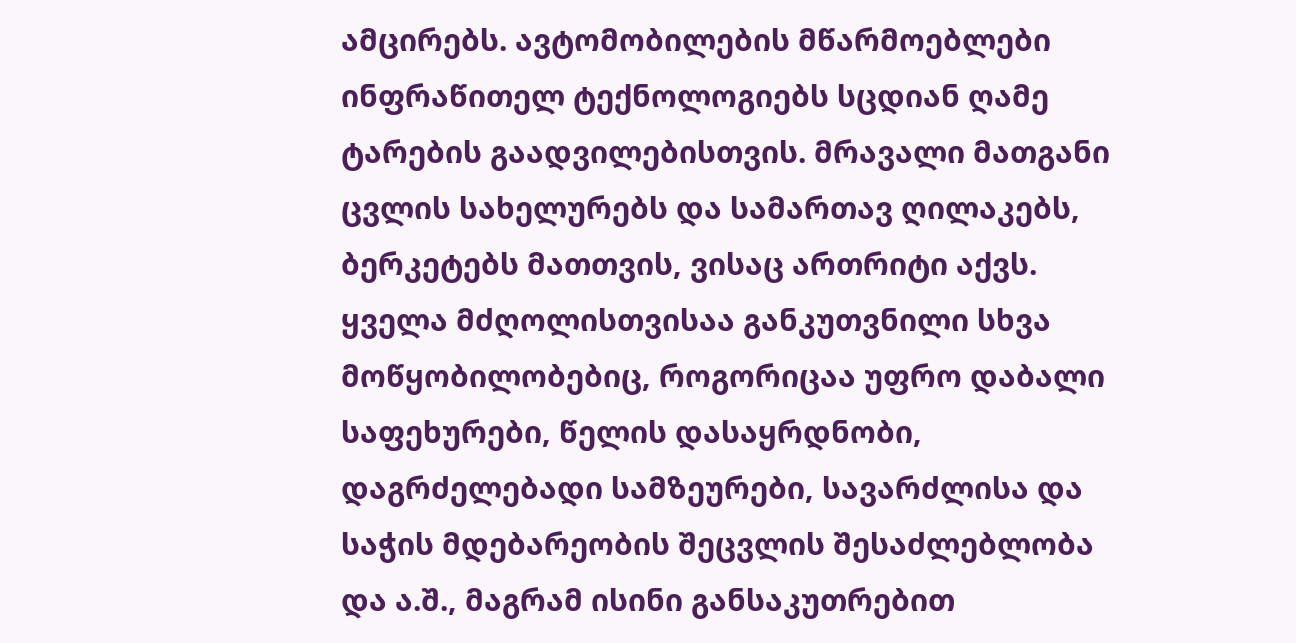ამცირებს. ავტომობილების მწარმოებლები ინფრაწითელ ტექნოლოგიებს სცდიან ღამე ტარების გაადვილებისთვის. მრავალი მათგანი ცვლის სახელურებს და სამართავ ღილაკებს, ბერკეტებს მათთვის, ვისაც ართრიტი აქვს. ყველა მძღოლისთვისაა განკუთვნილი სხვა მოწყობილობებიც, როგორიცაა უფრო დაბალი საფეხურები, წელის დასაყრდნობი, დაგრძელებადი სამზეურები, სავარძლისა და საჭის მდებარეობის შეცვლის შესაძლებლობა და ა.შ., მაგრამ ისინი განსაკუთრებით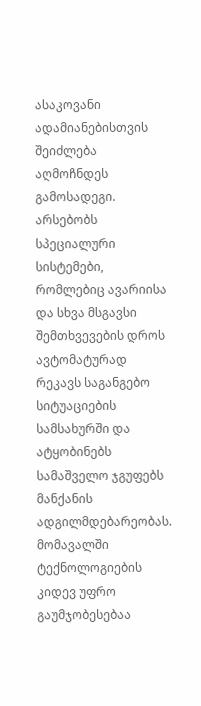ასაკოვანი ადამიანებისთვის შეიძლება აღმოჩნდეს გამოსადეგი.
არსებობს სპეციალური სისტემები, რომლებიც ავარიისა და სხვა მსგავსი შემთხვევების დროს ავტომატურად რეკავს საგანგებო სიტუაციების სამსახურში და ატყობინებს სამაშველო ჯგუფებს მანქანის ადგილმდებარეობას. მომავალში ტექნოლოგიების კიდევ უფრო გაუმჯობესებაა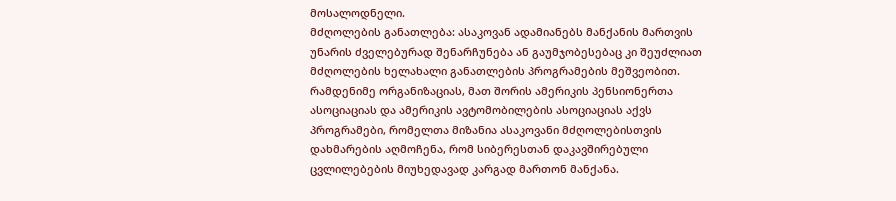მოსალოდნელი.
მძღოლების განათლება: ასაკოვან ადამიანებს მანქანის მართვის უნარის ძველებურად შენარჩუნება ან გაუმჯობესებაც კი შეუძლიათ მძღოლების ხელახალი განათლების პროგრამების მეშვეობით. რამდენიმე ორგანიზაციას, მათ შორის ამერიკის პენსიონერთა ასოციაციას და ამერიკის ავტომობილების ასოციაციას აქვს პროგრამები, რომელთა მიზანია ასაკოვანი მძღოლებისთვის დახმარების აღმოჩენა, რომ სიბერესთან დაკავშირებული ცვლილებების მიუხედავად კარგად მართონ მანქანა.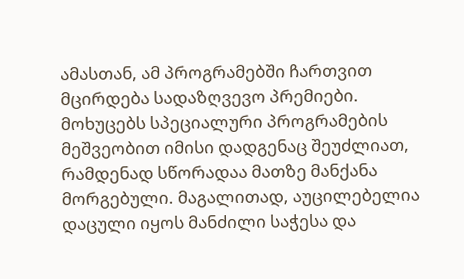ამასთან, ამ პროგრამებში ჩართვით მცირდება სადაზღვევო პრემიები.
მოხუცებს სპეციალური პროგრამების მეშვეობით იმისი დადგენაც შეუძლიათ, რამდენად სწორადაა მათზე მანქანა მორგებული. მაგალითად, აუცილებელია დაცული იყოს მანძილი საჭესა და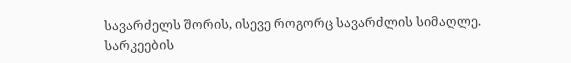სავარძელს შორის, ისევე როგორც სავარძლის სიმაღლე. სარკეების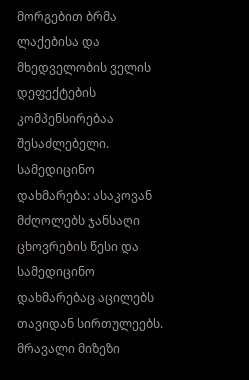მორგებით ბრმა ლაქებისა და მხედველობის ველის დეფექტების კომპენსირებაა შესაძლებელი.
სამედიცინო დახმარება: ასაკოვან მძღოლებს ჯანსაღი ცხოვრების წესი და სამედიცინო დახმარებაც აცილებს თავიდან სირთულეებს. მრავალი მიზეზი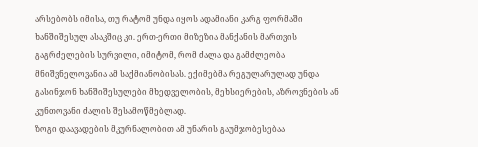არსებობს იმისა, თუ რატომ უნდა იყოს ადამიანი კარგ ფორმაში ხანშიშესულ ასაკშიც კი. ერთ-ერთი მიზეზია მანქანის მართვის გაგრძელების სურვილი, იმიტომ, რომ ძალა და გამძლეობა მნიშვნელოვანია ამ საქმიანობისას. ექიმებმა რეგულარულად უნდა გასინჯონ ხანშიშესულები მხედველობის, მეხსიერების, აზროვნების ან კუნთოვანი ძალის შესამოწმებლად.
ზოგი დაავადების მკურნალობით ამ უნარის გაუმჯობესებაა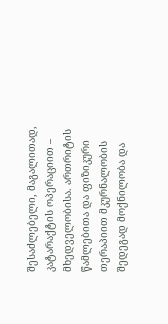შესაძლებელი, მაგალითად, კატარაქტის ოპერაციით – მხედველობისა. ართრიტის წამლებითა და ფიზიკური თერაპიით მკურნალობის შედეგად მოქნილობა და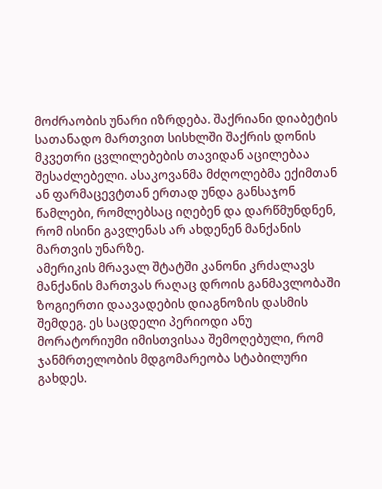მოძრაობის უნარი იზრდება. შაქრიანი დიაბეტის სათანადო მართვით სისხლში შაქრის დონის მკვეთრი ცვლილებების თავიდან აცილებაა შესაძლებელი. ასაკოვანმა მძღოლებმა ექიმთან ან ფარმაცევტთან ერთად უნდა განსაჯონ წამლები, რომლებსაც იღებენ და დარწმუნდნენ, რომ ისინი გავლენას არ ახდენენ მანქანის მართვის უნარზე.
ამერიკის მრავალ შტატში კანონი კრძალავს მანქანის მართვას რაღაც დროის განმავლობაში ზოგიერთი დაავადების დიაგნოზის დასმის შემდეგ. ეს საცდელი პერიოდი ანუ მორატორიუმი იმისთვისაა შემოღებული, რომ ჯანმრთელობის მდგომარეობა სტაბილური გახდეს.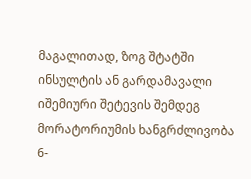მაგალითად, ზოგ შტატში ინსულტის ან გარდამავალი იშემიური შეტევის შემდეგ მორატორიუმის ხანგრძლივობა 6-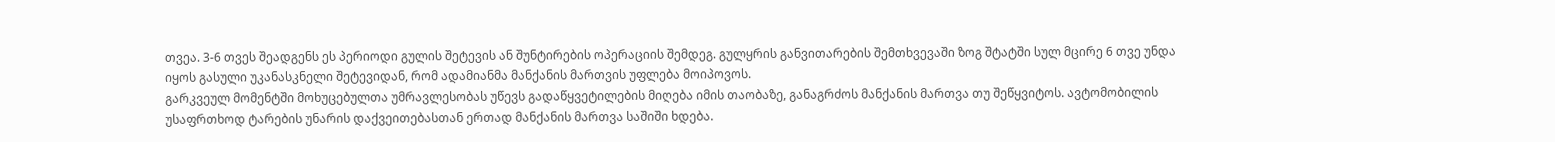თვეა. 3-6 თვეს შეადგენს ეს პერიოდი გულის შეტევის ან შუნტირების ოპერაციის შემდეგ. გულყრის განვითარების შემთხვევაში ზოგ შტატში სულ მცირე 6 თვე უნდა იყოს გასული უკანასკნელი შეტევიდან, რომ ადამიანმა მანქანის მართვის უფლება მოიპოვოს.
გარკვეულ მომენტში მოხუცებულთა უმრავლესობას უწევს გადაწყვეტილების მიღება იმის თაობაზე, განაგრძოს მანქანის მართვა თუ შეწყვიტოს. ავტომობილის უსაფრთხოდ ტარების უნარის დაქვეითებასთან ერთად მანქანის მართვა საშიში ხდება.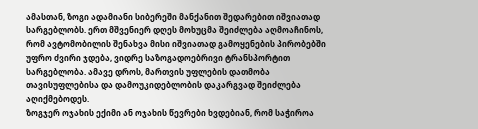ამასთან, ზოგი ადამიანი სიბერეში მანქანით შედარებით იშვიათად სარგებლობს. ერთ მშვენიერ დღეს მოხუცმა შეიძლება აღმოაჩინოს, რომ ავტომობილის შენახვა მისი იშვიათად გამოყენების პირობებში უფრო ძვირი ჯდება, ვიდრე საზოგადოებრივი ტრანსპორტით სარგებლობა. ამავე დროს, მართვის უფლების დათმობა თავისუფლებისა და დამოუკიდებლობის დაკარგვად შეიძლება აღიქმებოდეს.
ზოგჯერ ოჯახის ექიმი ან ოჯახის წევრები ხვდებიან, რომ საჭიროა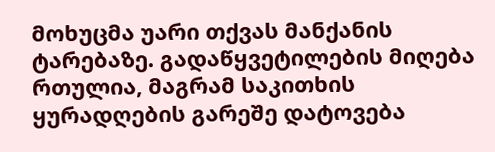მოხუცმა უარი თქვას მანქანის ტარებაზე. გადაწყვეტილების მიღება რთულია, მაგრამ საკითხის ყურადღების გარეშე დატოვება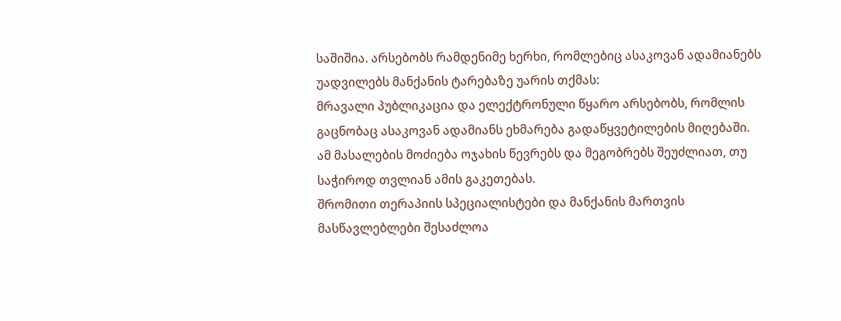საშიშია. არსებობს რამდენიმე ხერხი, რომლებიც ასაკოვან ადამიანებს უადვილებს მანქანის ტარებაზე უარის თქმას:
მრავალი პუბლიკაცია და ელექტრონული წყარო არსებობს, რომლის გაცნობაც ასაკოვან ადამიანს ეხმარება გადაწყვეტილების მიღებაში. ამ მასალების მოძიება ოჯახის წევრებს და მეგობრებს შეუძლიათ, თუ საჭიროდ თვლიან ამის გაკეთებას.
შრომითი თერაპიის სპეციალისტები და მანქანის მართვის მასწავლებლები შესაძლოა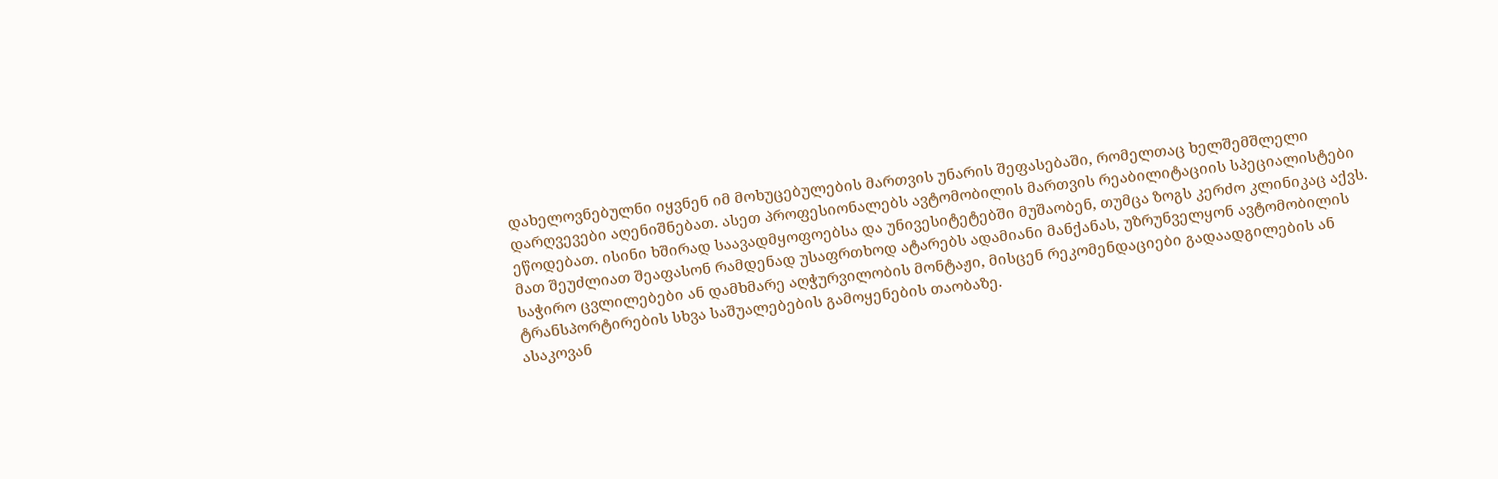დახელოვნებულნი იყვნენ იმ მოხუცებულების მართვის უნარის შეფასებაში, რომელთაც ხელშემშლელი დარღვევები აღენიშნებათ. ასეთ პროფესიონალებს ავტომობილის მართვის რეაბილიტაციის სპეციალისტები ეწოდებათ. ისინი ხშირად საავადმყოფოებსა და უნივესიტეტებში მუშაობენ, თუმცა ზოგს კერძო კლინიკაც აქვს. მათ შეუძლიათ შეაფასონ რამდენად უსაფრთხოდ ატარებს ადამიანი მანქანას, უზრუნველყონ ავტომობილის საჭირო ცვლილებები ან დამხმარე აღჭურვილობის მონტაჟი, მისცენ რეკომენდაციები გადაადგილების ან ტრანსპორტირების სხვა საშუალებების გამოყენების თაობაზე.
ასაკოვან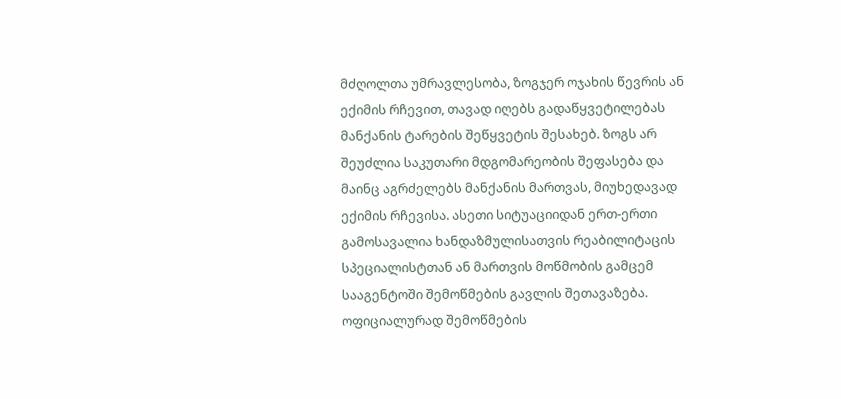მძღოლთა უმრავლესობა, ზოგჯერ ოჯახის წევრის ან ექიმის რჩევით, თავად იღებს გადაწყვეტილებას მანქანის ტარების შეწყვეტის შესახებ. ზოგს არ შეუძლია საკუთარი მდგომარეობის შეფასება და მაინც აგრძელებს მანქანის მართვას, მიუხედავად ექიმის რჩევისა. ასეთი სიტუაციიდან ერთ-ერთი გამოსავალია ხანდაზმულისათვის რეაბილიტაცის სპეციალისტთან ან მართვის მოწმობის გამცემ სააგენტოში შემოწმების გავლის შეთავაზება. ოფიციალურად შემოწმების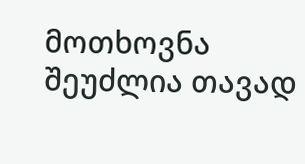მოთხოვნა შეუძლია თავად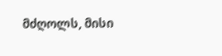მძღოლს, მისი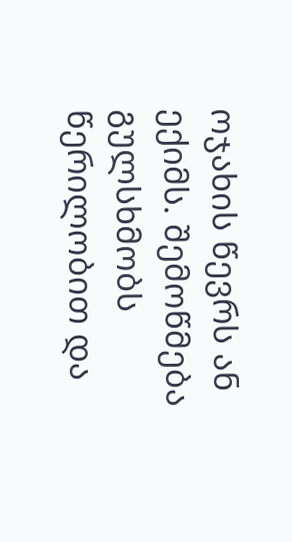ოჯახის წევრს ან ექიმს. შემოწმება გულსხმობს წერილობით და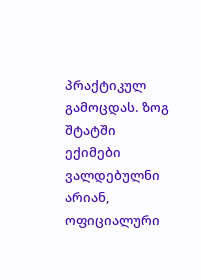პრაქტიკულ გამოცდას. ზოგ შტატში ექიმები ვალდებულნი არიან, ოფიციალური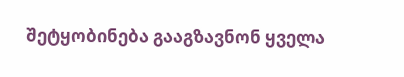შეტყობინება გააგზავნონ ყველა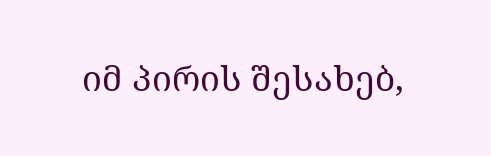იმ პირის შესახებ,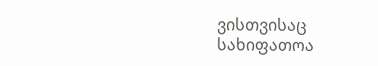ვისთვისაც სახიფათოა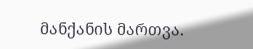მანქანის მართვა.